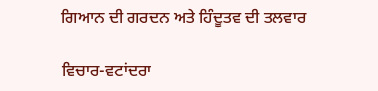ਗਿਆਨ ਦੀ ਗਰਦਨ ਅਤੇ ਹਿੰਦੂਤਵ ਦੀ ਤਲਵਾਰ

ਵਿਚਾਰ-ਵਟਾਂਦਰਾ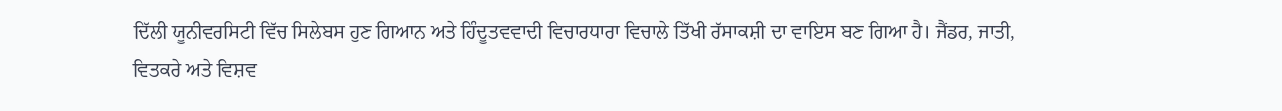ਦਿੱਲੀ ਯੂਨੀਵਰਸਿਟੀ ਵਿੱਚ ਸਿਲੇਬਸ ਹੁਣ ਗਿਆਨ ਅਤੇ ਹਿੰਦੂਤਵਵਾਦੀ ਵਿਚਾਰਧਾਰਾ ਵਿਚਾਲੇ ਤਿੱਖੀ ਰੱਸਾਕਸ਼ੀ ਦਾ ਵਾਇਸ ਬਣ ਗਿਆ ਹੈ। ਜੈਂਡਰ, ਜਾਤੀ, ਵਿਤਕਰੇ ਅਤੇ ਵਿਸ਼ਵ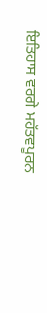ਇਤਿਹਾਸ ਵਰਗੇ ਮਹੱਤਵਪੂਰਨ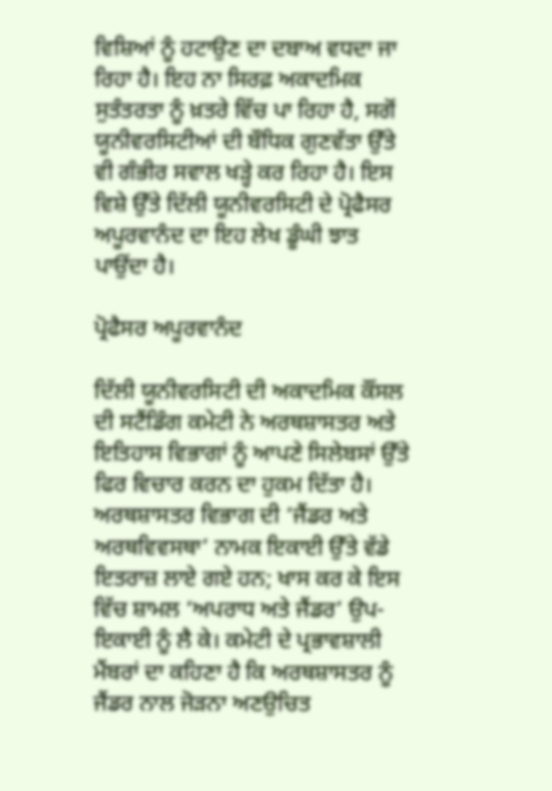ਵਿਸ਼ਿਆਂ ਨੂੰ ਹਟਾਉਣ ਦਾ ਦਬਾਅ ਵਧਦਾ ਜਾ ਰਿਹਾ ਹੈ। ਇਹ ਨਾ ਸਿਰਫ਼ ਅਕਾਦਮਿਕ ਸੁਤੰਤਰਤਾ ਨੂੰ ਖ਼ਤਰੇ ਵਿੱਚ ਪਾ ਰਿਹਾ ਹੈ, ਸਗੋਂ ਯੂਨੀਵਰਸਿਟੀਆਂ ਦੀ ਬੌਧਿਕ ਗੁਣਵੱਤਾ ਉੱਤੇ ਵੀ ਗੰਭੀਰ ਸਵਾਲ ਖੜ੍ਹੇ ਕਰ ਰਿਹਾ ਹੈ। ਇਸ ਵਿਸ਼ੇ ਉੱਤੇ ਦਿੱਲੀ ਯੂਨੀਵਰਸਿਟੀ ਦੇ ਪ੍ਰੋਫੈਸਰ ਅਪੂਰਵਾਨੰਦ ਦਾ ਇਹ ਲੇਖ ਡੂੰਘੀ ਝਾਤ ਪਾਉਂਦਾ ਹੈ।

ਪ੍ਰੋਫੈਸਰ ਅਪੂਰਵਾਨੰਦ

ਦਿੱਲੀ ਯੂਨੀਵਰਸਿਟੀ ਦੀ ਅਕਾਦਮਿਕ ਕੌਂਸਲ ਦੀ ਸਟੈਂਡਿੰਗ ਕਮੇਟੀ ਨੇ ਅਰਥਸ਼ਾਸਤਰ ਅਤੇ ਇਤਿਹਾਸ ਵਿਭਾਗਾਂ ਨੂੰ ਆਪਣੇ ਸਿਲੇਬਸਾਂ ਉੱਤੇ ਫਿਰ ਵਿਚਾਰ ਕਰਨ ਦਾ ਹੁਕਮ ਦਿੱਤਾ ਹੈ। ਅਰਥਸ਼ਾਸਤਰ ਵਿਭਾਗ ਦੀ ‘ਜੈਂਡਰ ਅਤੇ ਅਰਥਵਿਵਸਥਾ’ ਨਾਮਕ ਇਕਾਈ ਉੱਤੇ ਵੱਡੇ ਇਤਰਾਜ਼ ਲਾਏ ਗਏ ਹਨ; ਖਾਸ ਕਰ ਕੇ ਇਸ ਵਿੱਚ ਸ਼ਾਮਲ ‘ਅਪਰਾਧ ਅਤੇ ਜੈਂਡਰ’ ਉਪ-ਇਕਾਈ ਨੂੰ ਲੈ ਕੇ। ਕਮੇਟੀ ਦੇ ਪ੍ਰਭਾਵਸ਼ਾਲੀ ਮੈਂਬਰਾਂ ਦਾ ਕਹਿਣਾ ਹੈ ਕਿ ਅਰਥਸ਼ਾਸਤਰ ਨੂੰ ਜੈਂਡਰ ਨਾਲ ਜੋੜਨਾ ਅਣਉਚਿਤ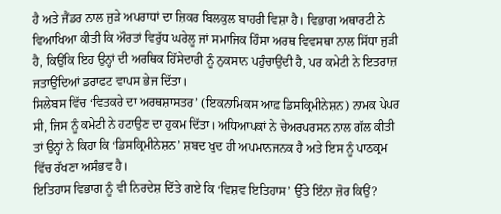ਹੈ ਅਤੇ ਜੈਂਡਰ ਨਾਲ ਜੁੜੇ ਅਪਰਾਧਾਂ ਦਾ ਜ਼ਿਕਰ ਬਿਲਕੁਲ ਬਾਹਰੀ ਵਿਸ਼ਾ ਹੈ। ਵਿਭਾਗ ਅਥਾਰਟੀ ਨੇ ਵਿਆਖਿਆ ਕੀਤੀ ਕਿ ਔਰਤਾਂ ਵਿਰੁੱਧ ਘਰੇਲੂ ਜਾਂ ਸਮਾਜਿਕ ਹਿੰਸਾ ਅਰਥ ਵਿਵਸਥਾ ਨਾਲ ਸਿੱਧਾ ਜੁੜੀ ਹੈ, ਕਿਉਂਕਿ ਇਹ ਉਨ੍ਹਾਂ ਦੀ ਅਰਥਿਕ ਹਿੱਸੇਦਾਰੀ ਨੂੰ ਨੁਕਸਾਨ ਪਹੁੰਚਾਉਂਦੀ ਹੈ, ਪਰ ਕਮੇਟੀ ਨੇ ਇਤਰਾਜ਼ ਜਤਾਉਂਦਿਆਂ ਡਰਾਫਟ ਵਾਪਸ ਭੇਜ ਦਿੱਤਾ।
ਸਿਲੇਬਸ ਵਿੱਚ ‘ਵਿਤਕਰੇ ਦਾ ਅਰਥਸ਼ਾਸਤਰ’ (ਇਕਨਾਮਿਕਸ ਆਫ਼ ਡਿਸਕ੍ਰਿਮੀਨੇਸ਼ਨ) ਨਾਮਕ ਪੇਪਰ ਸੀ, ਜਿਸ ਨੂੰ ਕਮੇਟੀ ਨੇ ਹਟਾਉਣ ਦਾ ਹੁਕਮ ਦਿੱਤਾ। ਅਧਿਆਪਕਾਂ ਨੇ ਚੇਅਰਪਰਸਨ ਨਾਲ ਗੱਲ ਕੀਤੀ ਤਾਂ ਉਨ੍ਹਾਂ ਨੇ ਕਿਹਾ ਕਿ ‘ਡਿਸਕ੍ਰਿਮੀਨੇਸ਼ਨ’ ਸ਼ਬਦ ਖੁਦ ਹੀ ਅਪਮਾਨਜਨਕ ਹੈ ਅਤੇ ਇਸ ਨੂੰ ਪਾਠਕ੍ਰਮ ਵਿੱਚ ਰੱਖਣਾ ਅਸੰਭਵ ਹੈ।
ਇਤਿਹਾਸ ਵਿਭਾਗ ਨੂੰ ਵੀ ਨਿਰਦੇਸ਼ ਦਿੱਤੇ ਗਏ ਕਿ ‘ਵਿਸ਼ਵ ਇਤਿਹਾਸ’ ਉੱਤੇ ਇੰਨਾ ਜ਼ੋਰ ਕਿਉਂ?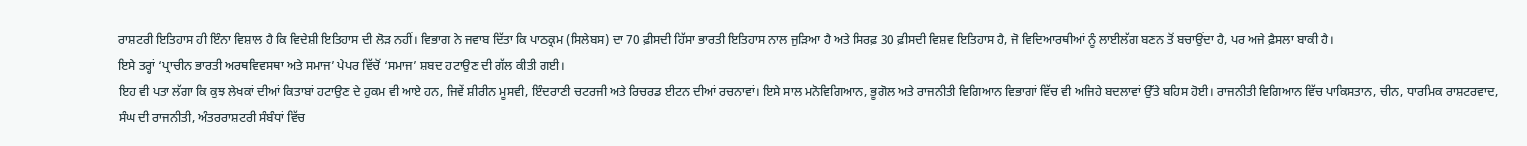ਰਾਸ਼ਟਰੀ ਇਤਿਹਾਸ ਹੀ ਇੰਨਾ ਵਿਸ਼ਾਲ ਹੈ ਕਿ ਵਿਦੇਸ਼ੀ ਇਤਿਹਾਸ ਦੀ ਲੋੜ ਨਹੀਂ। ਵਿਭਾਗ ਨੇ ਜਵਾਬ ਦਿੱਤਾ ਕਿ ਪਾਠਕ੍ਰਮ (ਸਿਲੇਬਸ) ਦਾ 70 ਫ਼ੀਸਦੀ ਹਿੱਸਾ ਭਾਰਤੀ ਇਤਿਹਾਸ ਨਾਲ ਜੁੜਿਆ ਹੈ ਅਤੇ ਸਿਰਫ਼ 30 ਫ਼ੀਸਦੀ ਵਿਸ਼ਵ ਇਤਿਹਾਸ ਹੈ, ਜੋ ਵਿਦਿਆਰਥੀਆਂ ਨੂੰ ਲਾਈਲੱਗ ਬਣਨ ਤੋਂ ਬਚਾਉਂਦਾ ਹੈ, ਪਰ ਅਜੇ ਫ਼ੈਸਲਾ ਬਾਕੀ ਹੈ।
ਇਸੇ ਤਰ੍ਹਾਂ ‘ਪ੍ਰਾਚੀਨ ਭਾਰਤੀ ਅਰਥਵਿਵਸਥਾ ਅਤੇ ਸਮਾਜ’ ਪੇਪਰ ਵਿੱਚੋਂ ‘ਸਮਾਜ’ ਸ਼ਬਦ ਹਟਾਉਣ ਦੀ ਗੱਲ ਕੀਤੀ ਗਈ।
ਇਹ ਵੀ ਪਤਾ ਲੱਗਾ ਕਿ ਕੁਝ ਲੇਖਕਾਂ ਦੀਆਂ ਕਿਤਾਬਾਂ ਹਟਾਉਣ ਦੇ ਹੁਕਮ ਵੀ ਆਏ ਹਨ, ਜਿਵੇਂ ਸ਼ੀਰੀਨ ਮੂਸਵੀ, ਇੰਦਰਾਣੀ ਚਟਰਜੀ ਅਤੇ ਰਿਚਰਡ ਈਟਨ ਦੀਆਂ ਰਚਨਾਵਾਂ। ਇਸੇ ਸਾਲ ਮਨੋਵਿਗਿਆਨ, ਭੂਗੋਲ ਅਤੇ ਰਾਜਨੀਤੀ ਵਿਗਿਆਨ ਵਿਭਾਗਾਂ ਵਿੱਚ ਵੀ ਅਜਿਹੇ ਬਦਲਾਵਾਂ ਉੱਤੇ ਬਹਿਸ ਹੋਈ। ਰਾਜਨੀਤੀ ਵਿਗਿਆਨ ਵਿੱਚ ਪਾਕਿਸਤਾਨ, ਚੀਨ, ਧਾਰਮਿਕ ਰਾਸ਼ਟਰਵਾਦ, ਸੰਘ ਦੀ ਰਾਜਨੀਤੀ, ਅੰਤਰਰਾਸ਼ਟਰੀ ਸੰਬੰਧਾਂ ਵਿੱਚ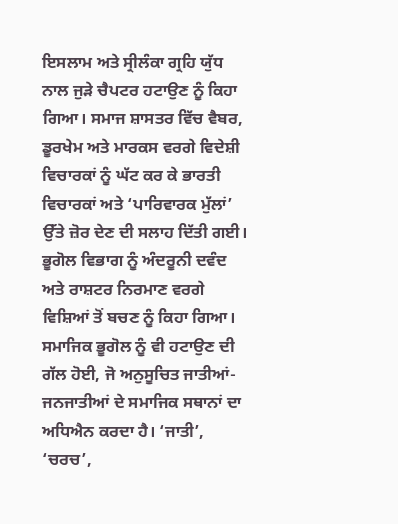ਇਸਲਾਮ ਅਤੇ ਸ੍ਰੀਲੰਕਾ ਗ੍ਰਹਿ ਯੁੱਧ ਨਾਲ ਜੁੜੇ ਚੈਪਟਰ ਹਟਾਉਣ ਨੂੰ ਕਿਹਾ ਗਿਆ। ਸਮਾਜ ਸ਼ਾਸਤਰ ਵਿੱਚ ਵੈਬਰ, ਡੂਰਖੇਮ ਅਤੇ ਮਾਰਕਸ ਵਰਗੇ ਵਿਦੇਸ਼ੀ ਵਿਚਾਰਕਾਂ ਨੂੰ ਘੱਟ ਕਰ ਕੇ ਭਾਰਤੀ ਵਿਚਾਰਕਾਂ ਅਤੇ ‘ਪਾਰਿਵਾਰਕ ਮੁੱਲਾਂ’ ਉੱਤੇ ਜ਼ੋਰ ਦੇਣ ਦੀ ਸਲਾਹ ਦਿੱਤੀ ਗਈ।
ਭੂਗੋਲ ਵਿਭਾਗ ਨੂੰ ਅੰਦਰੂਨੀ ਦਵੰਦ ਅਤੇ ਰਾਸ਼ਟਰ ਨਿਰਮਾਣ ਵਰਗੇ ਵਿਸ਼ਿਆਂ ਤੋਂ ਬਚਣ ਨੂੰ ਕਿਹਾ ਗਿਆ। ਸਮਾਜਿਕ ਭੂਗੋਲ ਨੂੰ ਵੀ ਹਟਾਉਣ ਦੀ ਗੱਲ ਹੋਈ, ਜੋ ਅਨੁਸੂਚਿਤ ਜਾਤੀਆਂ-ਜਨਜਾਤੀਆਂ ਦੇ ਸਮਾਜਿਕ ਸਥਾਨਾਂ ਦਾ ਅਧਿਐਨ ਕਰਦਾ ਹੈ। ‘ਜਾਤੀ’, ‘ਚਰਚ’,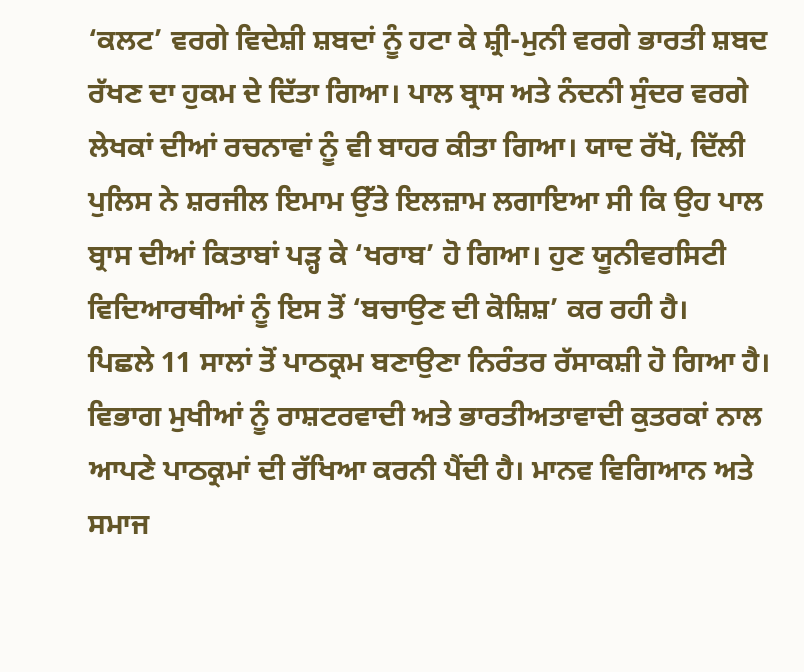‘ਕਲਟ’ ਵਰਗੇ ਵਿਦੇਸ਼ੀ ਸ਼ਬਦਾਂ ਨੂੰ ਹਟਾ ਕੇ ਸ਼੍ਰੀ-ਮੁਨੀ ਵਰਗੇ ਭਾਰਤੀ ਸ਼ਬਦ ਰੱਖਣ ਦਾ ਹੁਕਮ ਦੇ ਦਿੱਤਾ ਗਿਆ। ਪਾਲ ਬ੍ਰਾਸ ਅਤੇ ਨੰਦਨੀ ਸੁੰਦਰ ਵਰਗੇ ਲੇਖਕਾਂ ਦੀਆਂ ਰਚਨਾਵਾਂ ਨੂੰ ਵੀ ਬਾਹਰ ਕੀਤਾ ਗਿਆ। ਯਾਦ ਰੱਖੋ, ਦਿੱਲੀ ਪੁਲਿਸ ਨੇ ਸ਼ਰਜੀਲ ਇਮਾਮ ਉੱਤੇ ਇਲਜ਼ਾਮ ਲਗਾਇਆ ਸੀ ਕਿ ਉਹ ਪਾਲ ਬ੍ਰਾਸ ਦੀਆਂ ਕਿਤਾਬਾਂ ਪੜ੍ਹ ਕੇ ‘ਖਰਾਬ’ ਹੋ ਗਿਆ। ਹੁਣ ਯੂਨੀਵਰਸਿਟੀ ਵਿਦਿਆਰਥੀਆਂ ਨੂੰ ਇਸ ਤੋਂ ‘ਬਚਾਉਣ ਦੀ ਕੋਸ਼ਿਸ਼’ ਕਰ ਰਹੀ ਹੈ।
ਪਿਛਲੇ 11 ਸਾਲਾਂ ਤੋਂ ਪਾਠਕ੍ਰਮ ਬਣਾਉਣਾ ਨਿਰੰਤਰ ਰੱਸਾਕਸ਼ੀ ਹੋ ਗਿਆ ਹੈ। ਵਿਭਾਗ ਮੁਖੀਆਂ ਨੂੰ ਰਾਸ਼ਟਰਵਾਦੀ ਅਤੇ ਭਾਰਤੀਅਤਾਵਾਦੀ ਕੁਤਰਕਾਂ ਨਾਲ ਆਪਣੇ ਪਾਠਕ੍ਰਮਾਂ ਦੀ ਰੱਖਿਆ ਕਰਨੀ ਪੈਂਦੀ ਹੈ। ਮਾਨਵ ਵਿਗਿਆਨ ਅਤੇ ਸਮਾਜ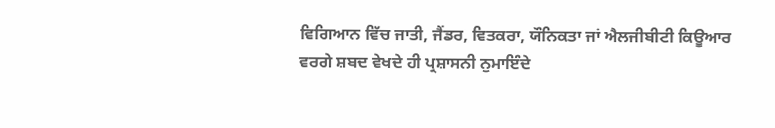ਵਿਗਿਆਨ ਵਿੱਚ ਜਾਤੀ, ਜੈਂਡਰ, ਵਿਤਕਰਾ, ਯੌਨਿਕਤਾ ਜਾਂ ਐਲਜੀਬੀਟੀ ਕਿਊਆਰ ਵਰਗੇ ਸ਼ਬਦ ਵੇਖਦੇ ਹੀ ਪ੍ਰਸ਼ਾਸਨੀ ਨੁਮਾਇੰਦੇ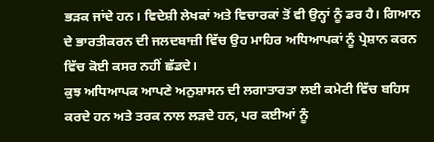ਭੜਕ ਜਾਂਦੇ ਹਨ। ਵਿਦੇਸ਼ੀ ਲੇਖਕਾਂ ਅਤੇ ਵਿਚਾਰਕਾਂ ਤੋਂ ਵੀ ਉਨ੍ਹਾਂ ਨੂੰ ਡਰ ਹੈ। ਗਿਆਨ ਦੇ ਭਾਰਤੀਕਰਨ ਦੀ ਜਲਦਬਾਜ਼ੀ ਵਿੱਚ ਉਹ ਮਾਹਿਰ ਅਧਿਆਪਕਾਂ ਨੂੰ ਪ੍ਰੇਸ਼ਾਨ ਕਰਨ ਵਿੱਚ ਕੋਈ ਕਸਰ ਨਹੀਂ ਛੱਡਦੇ।
ਕੁਝ ਅਧਿਆਪਕ ਆਪਣੇ ਅਨੁਸ਼ਾਸਨ ਦੀ ਲਗਾਤਾਰਤਾ ਲਈ ਕਮੇਟੀ ਵਿੱਚ ਬਹਿਸ ਕਰਦੇ ਹਨ ਅਤੇ ਤਰਕ ਨਾਲ ਲੜਦੇ ਹਨ, ਪਰ ਕਈਆਂ ਨੂੰ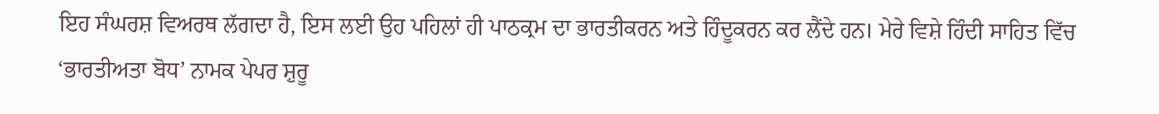ਇਹ ਸੰਘਰਸ਼ ਵਿਅਰਥ ਲੱਗਦਾ ਹੈ, ਇਸ ਲਈ ਉਹ ਪਹਿਲਾਂ ਹੀ ਪਾਠਕ੍ਰਮ ਦਾ ਭਾਰਤੀਕਰਨ ਅਤੇ ਹਿੰਦੂਕਰਨ ਕਰ ਲੈਂਦੇ ਹਨ। ਮੇਰੇ ਵਿਸ਼ੇ ਹਿੰਦੀ ਸਾਹਿਤ ਵਿੱਚ ‘ਭਾਰਤੀਅਤਾ ਬੋਧ’ ਨਾਮਕ ਪੇਪਰ ਸ਼ੁਰੂ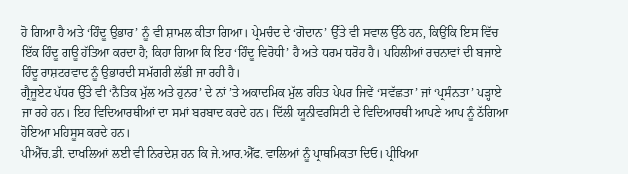ਹੋ ਗਿਆ ਹੈ ਅਤੇ ‘ਹਿੰਦੂ ਉਭਾਰ’ ਨੂੰ ਵੀ ਸ਼ਾਮਲ ਕੀਤਾ ਗਿਆ। ਪ੍ਰੇਮਚੰਦ ਦੇ ‘ਗੋਦਾਨ’ ਉੱਤੇ ਵੀ ਸਵਾਲ ਉੱਠੇ ਹਨ, ਕਿਉਂਕਿ ਇਸ ਵਿੱਚ ਇੱਕ ਹਿੰਦੂ ਗਊ ਹੱਤਿਆ ਕਰਦਾ ਹੈ; ਕਿਹਾ ਗਿਆ ਕਿ ਇਹ ‘ਹਿੰਦੂ ਵਿਰੋਧੀ’ ਹੈ ਅਤੇ ਧਰਮ ਧਰੋਹ ਹੈ। ਪਹਿਲੀਆਂ ਰਚਨਾਵਾਂ ਦੀ ਬਜਾਏ ਹਿੰਦੂ ਰਾਸ਼ਟਰਵਾਦ ਨੂੰ ਉਭਾਰਦੀ ਸਮੱਗਰੀ ਲੱਭੀ ਜਾ ਰਹੀ ਹੈ।
ਗ੍ਰੈਜੂਏਟ ਪੱਧਰ ਉੱਤੇ ਵੀ ‘ਨੈਤਿਕ ਮੁੱਲ ਅਤੇ ਹੁਨਰ’ ਦੇ ਨਾਂ ’ਤੇ ਅਕਾਦਮਿਕ ਮੁੱਲ ਰਹਿਤ ਪੇਪਰ ਜਿਵੇਂ ‘ਸਵੱਛਤਾ’ ਜਾਂ ‘ਪ੍ਰਸੰਨਤਾ’ ਪੜ੍ਹਾਏ ਜਾ ਰਹੇ ਹਨ। ਇਹ ਵਿਦਿਆਰਥੀਆਂ ਦਾ ਸਮਾਂ ਬਰਬਾਦ ਕਰਦੇ ਹਨ। ਦਿੱਲੀ ਯੂਨੀਵਰਸਿਟੀ ਦੇ ਵਿਦਿਆਰਥੀ ਆਪਣੇ ਆਪ ਨੂੰ ਠੱਗਿਆ ਹੋਇਆ ਮਹਿਸੂਸ ਕਰਦੇ ਹਨ।
ਪੀਐੱਚ.ਡੀ. ਦਾਖਲਿਆਂ ਲਈ ਵੀ ਨਿਰਦੇਸ਼ ਹਨ ਕਿ ਜੇ.ਆਰ.ਐੱਫ. ਵਾਲਿਆਂ ਨੂੰ ਪ੍ਰਾਥਮਿਕਤਾ ਦਿਓ। ਪ੍ਰੀਖਿਆ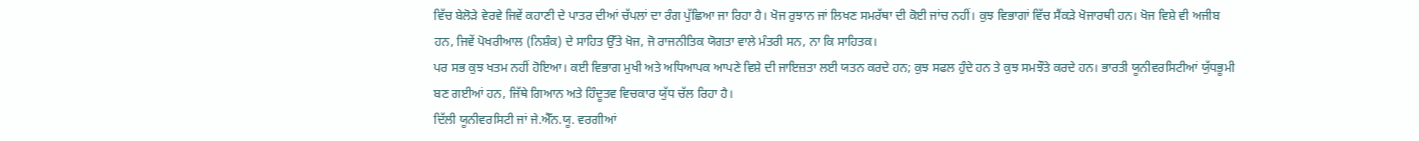ਵਿੱਚ ਬੇਲੋੜੇ ਵੇਰਵੇ ਜਿਵੇਂ ਕਹਾਣੀ ਦੇ ਪਾਤਰ ਦੀਆਂ ਚੱਪਲਾਂ ਦਾ ਰੰਗ ਪੁੱਛਿਆ ਜਾ ਰਿਹਾ ਹੈ। ਖੋਜ ਰੁਝਾਨ ਜਾਂ ਲਿਖਣ ਸਮਰੱਥਾ ਦੀ ਕੋਈ ਜਾਂਚ ਨਹੀਂ। ਕੁਝ ਵਿਭਾਗਾਂ ਵਿੱਚ ਸੈਂਕੜੇ ਖੋਜਾਰਥੀ ਹਨ। ਖੋਜ ਵਿਸ਼ੇ ਵੀ ਅਜੀਬ ਹਨ, ਜਿਵੇਂ ਪੋਖਰੀਆਲ (ਨਿਸ਼ੰਕ) ਦੇ ਸਾਹਿਤ ਉੱਤੇ ਖੋਜ, ਜੋ ਰਾਜਨੀਤਿਕ ਯੋਗਤਾ ਵਾਲੇ ਮੰਤਰੀ ਸਨ, ਨਾ ਕਿ ਸਾਹਿਤਕ।
ਪਰ ਸਭ ਕੁਝ ਖਤਮ ਨਹੀਂ ਹੋਇਆ। ਕਈ ਵਿਭਾਗ ਮੁਖੀ ਅਤੇ ਅਧਿਆਪਕ ਆਪਣੇ ਵਿਸ਼ੇ ਦੀ ਜਾਇਜ਼ਤਾ ਲਈ ਯਤਨ ਕਰਦੇ ਹਨ; ਕੁਝ ਸਫਲ ਹੁੰਦੇ ਹਨ ਤੇ ਕੁਝ ਸਮਝੌਤੇ ਕਰਦੇ ਹਨ। ਭਾਰਤੀ ਯੂਨੀਵਰਸਿਟੀਆਂ ਯੁੱਧਭੂਮੀ ਬਣ ਗਈਆਂ ਹਨ, ਜਿੱਥੇ ਗਿਆਨ ਅਤੇ ਹਿੰਦੂਤਵ ਵਿਚਕਾਰ ਯੁੱਧ ਚੱਲ ਰਿਹਾ ਹੈ।
ਦਿੱਲੀ ਯੂਨੀਵਰਸਿਟੀ ਜਾਂ ਜੇ.ਐੱਨ.ਯੂ. ਵਰਗੀਆਂ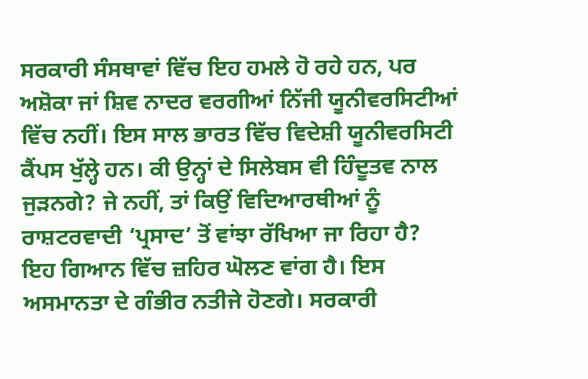ਸਰਕਾਰੀ ਸੰਸਥਾਵਾਂ ਵਿੱਚ ਇਹ ਹਮਲੇ ਹੋ ਰਹੇ ਹਨ, ਪਰ ਅਸ਼ੋਕਾ ਜਾਂ ਸ਼ਿਵ ਨਾਦਰ ਵਰਗੀਆਂ ਨਿੱਜੀ ਯੂਨੀਵਰਸਿਟੀਆਂ ਵਿੱਚ ਨਹੀਂ। ਇਸ ਸਾਲ ਭਾਰਤ ਵਿੱਚ ਵਿਦੇਸ਼ੀ ਯੂਨੀਵਰਸਿਟੀ ਕੈਂਪਸ ਖੁੱਲ੍ਹੇ ਹਨ। ਕੀ ਉਨ੍ਹਾਂ ਦੇ ਸਿਲੇਬਸ ਵੀ ਹਿੰਦੂਤਵ ਨਾਲ ਜੁੜਨਗੇ? ਜੇ ਨਹੀਂ, ਤਾਂ ਕਿਉਂ ਵਿਦਿਆਰਥੀਆਂ ਨੂੰ ਰਾਸ਼ਟਰਵਾਦੀ ‘ਪ੍ਰਸਾਦ’ ਤੋਂ ਵਾਂਝਾ ਰੱਖਿਆ ਜਾ ਰਿਹਾ ਹੈ?
ਇਹ ਗਿਆਨ ਵਿੱਚ ਜ਼ਹਿਰ ਘੋਲਣ ਵਾਂਗ ਹੈ। ਇਸ ਅਸਮਾਨਤਾ ਦੇ ਗੰਭੀਰ ਨਤੀਜੇ ਹੋਣਗੇ। ਸਰਕਾਰੀ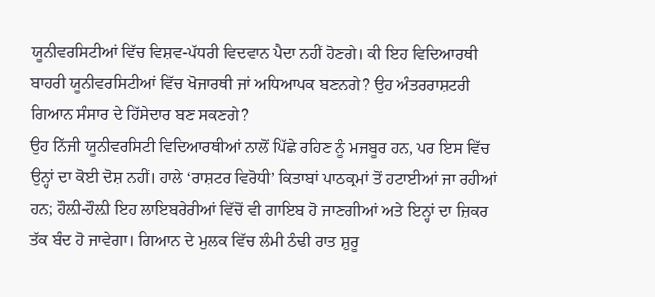ਯੂਨੀਵਰਸਿਟੀਆਂ ਵਿੱਚ ਵਿਸ਼ਵ-ਪੱਧਰੀ ਵਿਦਵਾਨ ਪੈਦਾ ਨਹੀਂ ਹੋਣਗੇ। ਕੀ ਇਹ ਵਿਦਿਆਰਥੀ ਬਾਹਰੀ ਯੂਨੀਵਰਸਿਟੀਆਂ ਵਿੱਚ ਖੋਜਾਰਥੀ ਜਾਂ ਅਧਿਆਪਕ ਬਣਨਗੇ? ਉਹ ਅੰਤਰਰਾਸ਼ਟਰੀ ਗਿਆਨ ਸੰਸਾਰ ਦੇ ਹਿੱਸੇਦਾਰ ਬਣ ਸਕਣਗੇ?
ਉਹ ਨਿੱਜੀ ਯੂਨੀਵਰਸਿਟੀ ਵਿਦਿਆਰਥੀਆਂ ਨਾਲੋਂ ਪਿੱਛੇ ਰਹਿਣ ਨੂੰ ਮਜਬੂਰ ਹਨ, ਪਰ ਇਸ ਵਿੱਚ ਉਨ੍ਹਾਂ ਦਾ ਕੋਈ ਦੋਸ਼ ਨਹੀਂ। ਹਾਲੇ ‘ਰਾਸ਼ਟਰ ਵਿਰੋਧੀ’ ਕਿਤਾਬਾਂ ਪਾਠਕ੍ਰਮਾਂ ਤੋਂ ਹਟਾਈਆਂ ਜਾ ਰਹੀਆਂ ਹਨ; ਹੌਲ਼ੀ-ਹੌਲ਼ੀ ਇਹ ਲਾਇਬਰੇਰੀਆਂ ਵਿੱਚੋਂ ਵੀ ਗਾਇਬ ਹੋ ਜਾਣਗੀਆਂ ਅਤੇ ਇਨ੍ਹਾਂ ਦਾ ਜ਼ਿਕਰ ਤੱਕ ਬੰਦ ਹੋ ਜਾਵੇਗਾ। ਗਿਆਨ ਦੇ ਮੁਲਕ ਵਿੱਚ ਲੰਮੀ ਠੰਢੀ ਰਾਤ ਸ਼ੁਰੂ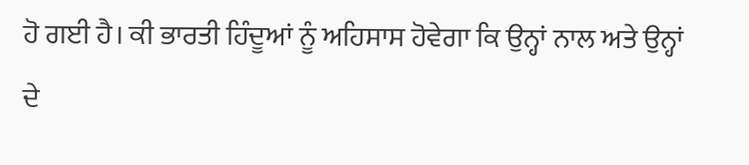ਹੋ ਗਈ ਹੈ। ਕੀ ਭਾਰਤੀ ਹਿੰਦੂਆਂ ਨੂੰ ਅਹਿਸਾਸ ਹੋਵੇਗਾ ਕਿ ਉਨ੍ਹਾਂ ਨਾਲ ਅਤੇ ਉਨ੍ਹਾਂ ਦੇ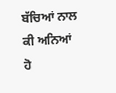ਬੱਚਿਆਂ ਨਾਲ ਕੀ ਅਨਿਆਂ ਹੋ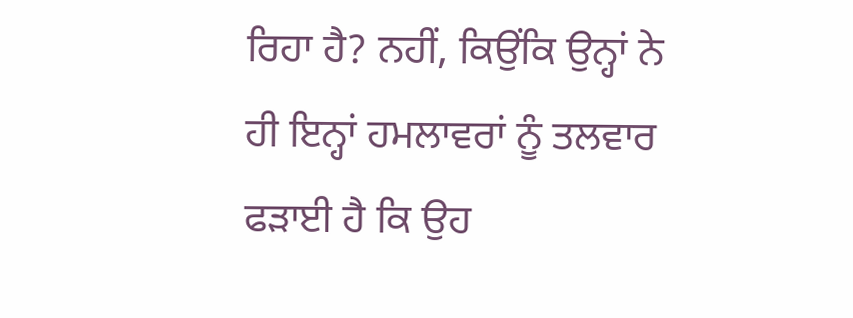ਰਿਹਾ ਹੈ? ਨਹੀਂ, ਕਿਉਂਕਿ ਉਨ੍ਹਾਂ ਨੇ ਹੀ ਇਨ੍ਹਾਂ ਹਮਲਾਵਰਾਂ ਨੂੰ ਤਲਵਾਰ ਫੜਾਈ ਹੈ ਕਿ ਉਹ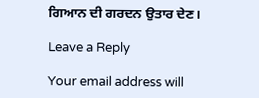ਗਿਆਨ ਦੀ ਗਰਦਨ ਉਤਾਰ ਦੇਣ।

Leave a Reply

Your email address will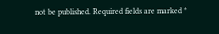not be published. Required fields are marked *